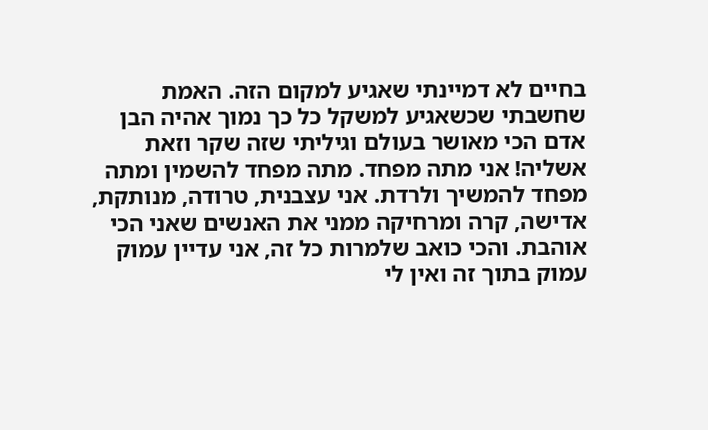בחיים לא דמיינתי שאגיע למקום הזה. האמת שחשבתי שכשאגיע למשקל כל כך נמוך אהיה הבן אדם הכי מאושר בעולם וגיליתי שזה שקר וזאת אשליה! אני מתה מפחד. מתה מפחד להשמין ומתה מפחד להמשיך ולרדת. אני עצבנית, טרודה, מנותקת, אדישה, קרה ומרחיקה ממני את האנשים שאני הכי אוהבת. והכי כואב שלמרות כל זה, אני עדיין עמוק עמוק בתוך זה ואין לי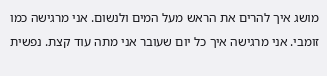מושג איך להרים את הראש מעל המים ולנשום. אני מרגישה כמו זומבי. אני מרגישה איך כל יום שעובר אני מתה עוד קצת. נפשית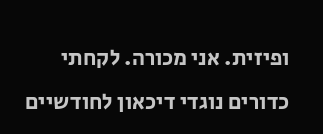ופיזית. אני מכורה. לקחתי כדורים נוגדי דיכאון לחודשיים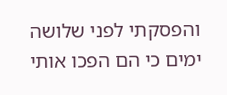והפסקתי לפני שלושה ימים כי הם הפכו אותי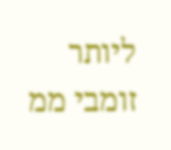ליותר זומבי ממ